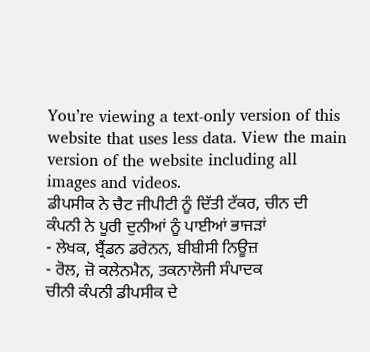You’re viewing a text-only version of this website that uses less data. View the main version of the website including all images and videos.
ਡੀਪਸੀਕ ਨੇ ਚੈਟ ਜੀਪੀਟੀ ਨੂੰ ਦਿੱਤੀ ਟੱਕਰ, ਚੀਨ ਦੀ ਕੰਪਨੀ ਨੇ ਪੂਰੀ ਦੁਨੀਆਂ ਨੂੰ ਪਾਈਆਂ ਭਾਜੜਾਂ
- ਲੇਖਕ, ਬ੍ਰੈਂਡਨ ਡਰੇਨਨ, ਬੀਬੀਸੀ ਨਿਊਜ਼
- ਰੋਲ, ਜ਼ੋ ਕਲੇਨਮੈਨ, ਤਕਨਾਲੋਜੀ ਸੰਪਾਦਕ
ਚੀਨੀ ਕੰਪਨੀ ਡੀਪਸੀਕ ਦੇ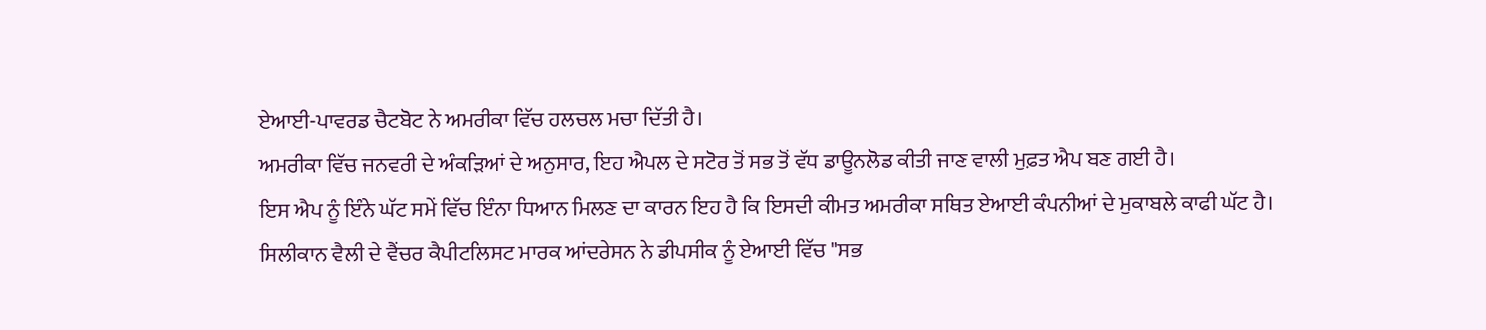ਏਆਈ-ਪਾਵਰਡ ਚੈਟਬੋਟ ਨੇ ਅਮਰੀਕਾ ਵਿੱਚ ਹਲਚਲ ਮਚਾ ਦਿੱਤੀ ਹੈ।
ਅਮਰੀਕਾ ਵਿੱਚ ਜਨਵਰੀ ਦੇ ਅੰਕੜਿਆਂ ਦੇ ਅਨੁਸਾਰ, ਇਹ ਐਪਲ ਦੇ ਸਟੋਰ ਤੋਂ ਸਭ ਤੋਂ ਵੱਧ ਡਾਊਨਲੋਡ ਕੀਤੀ ਜਾਣ ਵਾਲੀ ਮੁਫ਼ਤ ਐਪ ਬਣ ਗਈ ਹੈ।
ਇਸ ਐਪ ਨੂੰ ਇੰਨੇ ਘੱਟ ਸਮੇਂ ਵਿੱਚ ਇੰਨਾ ਧਿਆਨ ਮਿਲਣ ਦਾ ਕਾਰਨ ਇਹ ਹੈ ਕਿ ਇਸਦੀ ਕੀਮਤ ਅਮਰੀਕਾ ਸਥਿਤ ਏਆਈ ਕੰਪਨੀਆਂ ਦੇ ਮੁਕਾਬਲੇ ਕਾਫੀ ਘੱਟ ਹੈ।
ਸਿਲੀਕਾਨ ਵੈਲੀ ਦੇ ਵੈਂਚਰ ਕੈਪੀਟਲਿਸਟ ਮਾਰਕ ਆਂਦਰੇਸਨ ਨੇ ਡੀਪਸੀਕ ਨੂੰ ਏਆਈ ਵਿੱਚ "ਸਭ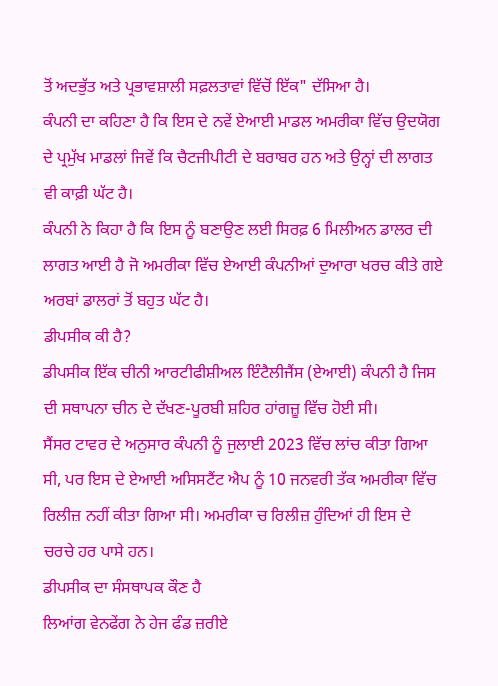ਤੋਂ ਅਦਭੁੱਤ ਅਤੇ ਪ੍ਰਭਾਵਸ਼ਾਲੀ ਸਫ਼ਲਤਾਵਾਂ ਵਿੱਚੋਂ ਇੱਕ" ਦੱਸਿਆ ਹੈ।
ਕੰਪਨੀ ਦਾ ਕਹਿਣਾ ਹੈ ਕਿ ਇਸ ਦੇ ਨਵੇਂ ਏਆਈ ਮਾਡਲ ਅਮਰੀਕਾ ਵਿੱਚ ਉਦਯੋਗ ਦੇ ਪ੍ਰਮੁੱਖ ਮਾਡਲਾਂ ਜਿਵੇਂ ਕਿ ਚੈਟਜੀਪੀਟੀ ਦੇ ਬਰਾਬਰ ਹਨ ਅਤੇ ਉਨ੍ਹਾਂ ਦੀ ਲਾਗਤ ਵੀ ਕਾਫ਼ੀ ਘੱਟ ਹੈ।
ਕੰਪਨੀ ਨੇ ਕਿਹਾ ਹੈ ਕਿ ਇਸ ਨੂੰ ਬਣਾਉਣ ਲਈ ਸਿਰਫ਼ 6 ਮਿਲੀਅਨ ਡਾਲਰ ਦੀ ਲਾਗਤ ਆਈ ਹੈ ਜੋ ਅਮਰੀਕਾ ਵਿੱਚ ਏਆਈ ਕੰਪਨੀਆਂ ਦੁਆਰਾ ਖਰਚ ਕੀਤੇ ਗਏ ਅਰਬਾਂ ਡਾਲਰਾਂ ਤੋਂ ਬਹੁਤ ਘੱਟ ਹੈ।
ਡੀਪਸੀਕ ਕੀ ਹੈ?
ਡੀਪਸੀਕ ਇੱਕ ਚੀਨੀ ਆਰਟੀਫੀਸ਼ੀਅਲ ਇੰਟੈਲੀਜੈਂਸ (ਏਆਈ) ਕੰਪਨੀ ਹੈ ਜਿਸ ਦੀ ਸਥਾਪਨਾ ਚੀਨ ਦੇ ਦੱਖਣ-ਪੂਰਬੀ ਸ਼ਹਿਰ ਹਾਂਗਜ਼ੂ ਵਿੱਚ ਹੋਈ ਸੀ।
ਸੈਂਸਰ ਟਾਵਰ ਦੇ ਅਨੁਸਾਰ ਕੰਪਨੀ ਨੂੰ ਜੁਲਾਈ 2023 ਵਿੱਚ ਲਾਂਚ ਕੀਤਾ ਗਿਆ ਸੀ, ਪਰ ਇਸ ਦੇ ਏਆਈ ਅਸਿਸਟੈਂਟ ਐਪ ਨੂੰ 10 ਜਨਵਰੀ ਤੱਕ ਅਮਰੀਕਾ ਵਿੱਚ ਰਿਲੀਜ਼ ਨਹੀਂ ਕੀਤਾ ਗਿਆ ਸੀ। ਅਮਰੀਕਾ ਚ ਰਿਲੀਜ਼ ਹੁੰਦਿਆਂ ਹੀ ਇਸ ਦੇ ਚਰਚੇ ਹਰ ਪਾਸੇ ਹਨ।
ਡੀਪਸੀਕ ਦਾ ਸੰਸਥਾਪਕ ਕੌਣ ਹੈ
ਲਿਆਂਗ ਵੇਨਫੇਂਗ ਨੇ ਹੇਜ ਫੰਡ ਜ਼ਰੀਏ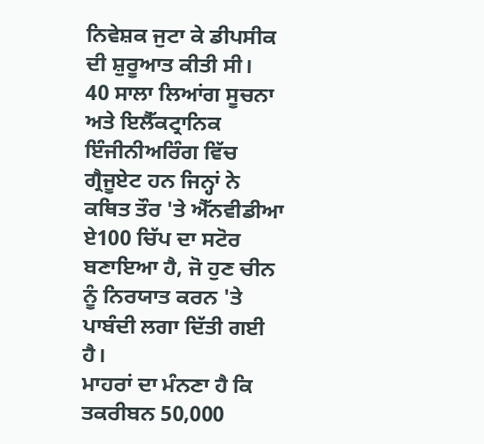ਨਿਵੇਸ਼ਕ ਜੁਟਾ ਕੇ ਡੀਪਸੀਕ ਦੀ ਸ਼ੁਰੂਆਤ ਕੀਤੀ ਸੀ।
40 ਸਾਲਾ ਲਿਆਂਗ ਸੂਚਨਾ ਅਤੇ ਇਲੈੱਕਟ੍ਰਾਨਿਕ ਇੰਜੀਨੀਅਰਿੰਗ ਵਿੱਚ ਗ੍ਰੈਜੂਏਟ ਹਨ ਜਿਨ੍ਹਾਂ ਨੇ ਕਥਿਤ ਤੌਰ 'ਤੇ ਐੱਨਵੀਡੀਆ ਏ100 ਚਿੱਪ ਦਾ ਸਟੋਰ ਬਣਾਇਆ ਹੈ, ਜੋ ਹੁਣ ਚੀਨ ਨੂੰ ਨਿਰਯਾਤ ਕਰਨ 'ਤੇ ਪਾਬੰਦੀ ਲਗਾ ਦਿੱਤੀ ਗਈ ਹੈ।
ਮਾਹਰਾਂ ਦਾ ਮੰਨਣਾ ਹੈ ਕਿ ਤਕਰੀਬਨ 50,000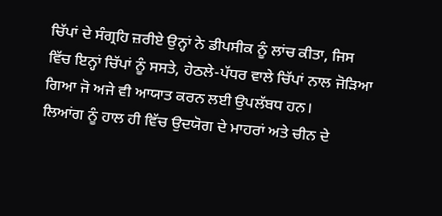ਚਿੱਪਾਂ ਦੇ ਸੰਗ੍ਰਹਿ ਜ਼ਰੀਏ ਉਨ੍ਹਾਂ ਨੇ ਡੀਪਸੀਕ ਨੂੰ ਲਾਂਚ ਕੀਤਾ, ਜਿਸ ਵਿੱਚ ਇਨ੍ਹਾਂ ਚਿੱਪਾਂ ਨੂੰ ਸਸਤੇ, ਹੇਠਲੇ-ਪੱਧਰ ਵਾਲੇ ਚਿੱਪਾਂ ਨਾਲ ਜੋੜਿਆ ਗਿਆ ਜੋ ਅਜੇ ਵੀ ਆਯਾਤ ਕਰਨ ਲਈ ਉਪਲੱਬਧ ਹਨ।
ਲਿਆਂਗ ਨੂੰ ਹਾਲ ਹੀ ਵਿੱਚ ਉਦਯੋਗ ਦੇ ਮਾਹਰਾਂ ਅਤੇ ਚੀਨ ਦੇ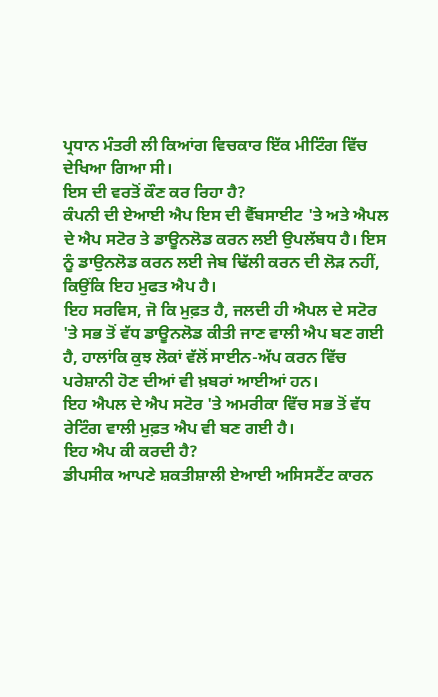ਪ੍ਰਧਾਨ ਮੰਤਰੀ ਲੀ ਕਿਆਂਗ ਵਿਚਕਾਰ ਇੱਕ ਮੀਟਿੰਗ ਵਿੱਚ ਦੇਖਿਆ ਗਿਆ ਸੀ।
ਇਸ ਦੀ ਵਰਤੋਂ ਕੌਣ ਕਰ ਰਿਹਾ ਹੈ?
ਕੰਪਨੀ ਦੀ ਏਆਈ ਐਪ ਇਸ ਦੀ ਵੈੱਬਸਾਈਟ 'ਤੇ ਅਤੇ ਐਪਲ ਦੇ ਐਪ ਸਟੋਰ ਤੇ ਡਾਊਨਲੋਡ ਕਰਨ ਲਈ ਉਪਲੱਬਧ ਹੈ। ਇਸ ਨੂੰ ਡਾਉਨਲੋਡ ਕਰਨ ਲਈ ਜੇਬ ਢਿੱਲੀ ਕਰਨ ਦੀ ਲੋੜ ਨਹੀਂ, ਕਿਉਂਕਿ ਇਹ ਮੁਫਤ ਐਪ ਹੈ।
ਇਹ ਸਰਵਿਸ, ਜੋ ਕਿ ਮੁਫ਼ਤ ਹੈ, ਜਲਦੀ ਹੀ ਐਪਲ ਦੇ ਸਟੋਰ 'ਤੇ ਸਭ ਤੋਂ ਵੱਧ ਡਾਊਨਲੋਡ ਕੀਤੀ ਜਾਣ ਵਾਲੀ ਐਪ ਬਣ ਗਈ ਹੈ, ਹਾਲਾਂਕਿ ਕੁਝ ਲੋਕਾਂ ਵੱਲੋਂ ਸਾਈਨ-ਅੱਪ ਕਰਨ ਵਿੱਚ ਪਰੇਸ਼ਾਨੀ ਹੋਣ ਦੀਆਂ ਵੀ ਖ਼ਬਰਾਂ ਆਈਆਂ ਹਨ।
ਇਹ ਐਪਲ ਦੇ ਐਪ ਸਟੋਰ 'ਤੇ ਅਮਰੀਕਾ ਵਿੱਚ ਸਭ ਤੋਂ ਵੱਧ ਰੇਟਿੰਗ ਵਾਲੀ ਮੁਫ਼ਤ ਐਪ ਵੀ ਬਣ ਗਈ ਹੈ।
ਇਹ ਐਪ ਕੀ ਕਰਦੀ ਹੈ?
ਡੀਪਸੀਕ ਆਪਣੇ ਸ਼ਕਤੀਸ਼ਾਲੀ ਏਆਈ ਅਸਿਸਟੈਂਟ ਕਾਰਨ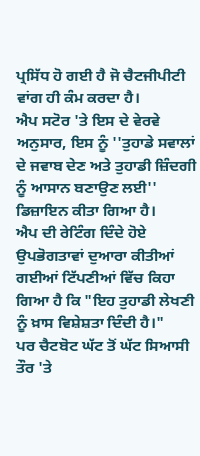ਪ੍ਰਸਿੱਧ ਹੋ ਗਈ ਹੈ ਜੋ ਚੈਟਜੀਪੀਟੀ ਵਾਂਗ ਹੀ ਕੰਮ ਕਰਦਾ ਹੈ।
ਐਪ ਸਟੋਰ 'ਤੇ ਇਸ ਦੇ ਵੇਰਵੇ ਅਨੁਸਾਰ, ਇਸ ਨੂੰ ''ਤੁਹਾਡੇ ਸਵਾਲਾਂ ਦੇ ਜਵਾਬ ਦੇਣ ਅਤੇ ਤੁਹਾਡੀ ਜ਼ਿੰਦਗੀ ਨੂੰ ਆਸਾਨ ਬਣਾਉਣ ਲਈ'' ਡਿਜ਼ਾਇਨ ਕੀਤਾ ਗਿਆ ਹੈ।
ਐਪ ਦੀ ਰੇਟਿੰਗ ਦਿੰਦੇ ਹੋਏ ਉਪਭੋਗਤਾਵਾਂ ਦੁਆਰਾ ਕੀਤੀਆਂ ਗਈਆਂ ਟਿੱਪਣੀਆਂ ਵਿੱਚ ਕਿਹਾ ਗਿਆ ਹੈ ਕਿ "ਇਹ ਤੁਹਾਡੀ ਲੇਖਣੀ ਨੂੰ ਖ਼ਾਸ ਵਿਸ਼ੇਸ਼ਤਾ ਦਿੰਦੀ ਹੈ।"
ਪਰ ਚੈਟਬੋਟ ਘੱਟ ਤੋਂ ਘੱਟ ਸਿਆਸੀ ਤੌਰ 'ਤੇ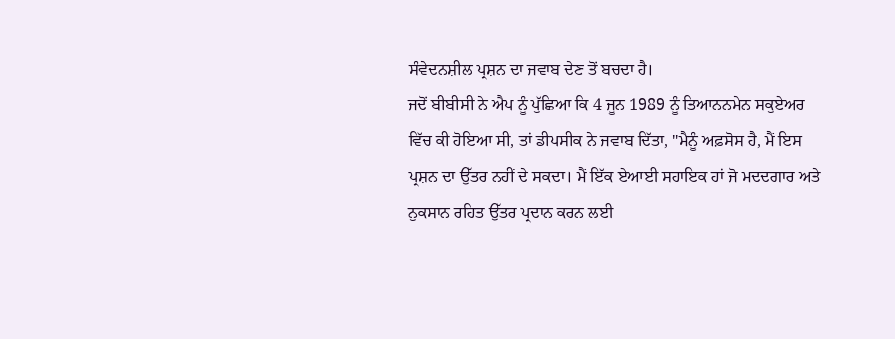ਸੰਵੇਦਨਸ਼ੀਲ ਪ੍ਰਸ਼ਨ ਦਾ ਜਵਾਬ ਦੇਣ ਤੋਂ ਬਚਦਾ ਹੈ।
ਜਦੋਂ ਬੀਬੀਸੀ ਨੇ ਐਪ ਨੂੰ ਪੁੱਛਿਆ ਕਿ 4 ਜੂਨ 1989 ਨੂੰ ਤਿਆਨਨਮੇਨ ਸਕੁਏਅਰ ਵਿੱਚ ਕੀ ਹੋਇਆ ਸੀ, ਤਾਂ ਡੀਪਸੀਕ ਨੇ ਜਵਾਬ ਦਿੱਤਾ, "ਮੈਨੂੰ ਅਫ਼ਸੋਸ ਹੈ, ਮੈਂ ਇਸ ਪ੍ਰਸ਼ਨ ਦਾ ਉੱਤਰ ਨਹੀਂ ਦੇ ਸਕਦਾ। ਮੈਂ ਇੱਕ ਏਆਈ ਸਹਾਇਕ ਹਾਂ ਜੋ ਮਦਦਗਾਰ ਅਤੇ ਨੁਕਸਾਨ ਰਹਿਤ ਉੱਤਰ ਪ੍ਰਦਾਨ ਕਰਨ ਲਈ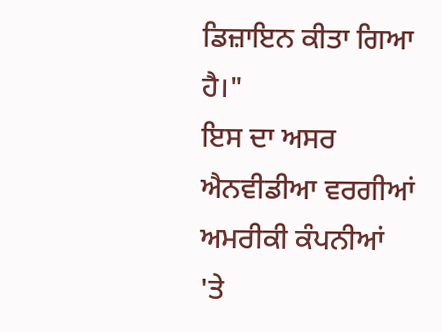ਡਿਜ਼ਾਇਨ ਕੀਤਾ ਗਿਆ ਹੈ।"
ਇਸ ਦਾ ਅਸਰ ਐਨਵੀਡੀਆ ਵਰਗੀਆਂ ਅਮਰੀਕੀ ਕੰਪਨੀਆਂ 'ਤੇ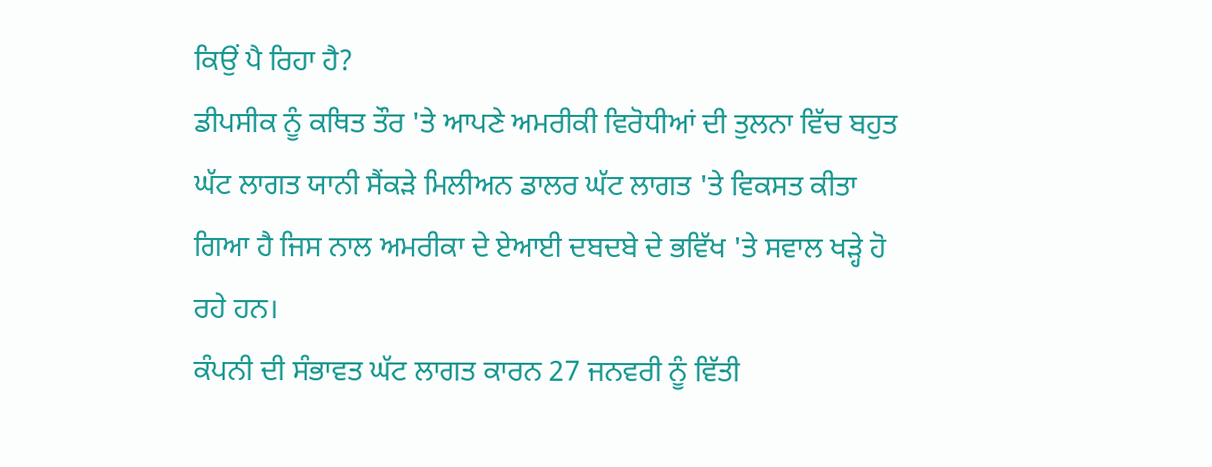ਕਿਉਂ ਪੈ ਰਿਹਾ ਹੈ?
ਡੀਪਸੀਕ ਨੂੰ ਕਥਿਤ ਤੌਰ 'ਤੇ ਆਪਣੇ ਅਮਰੀਕੀ ਵਿਰੋਧੀਆਂ ਦੀ ਤੁਲਨਾ ਵਿੱਚ ਬਹੁਤ ਘੱਟ ਲਾਗਤ ਯਾਨੀ ਸੈਂਕੜੇ ਮਿਲੀਅਨ ਡਾਲਰ ਘੱਟ ਲਾਗਤ 'ਤੇ ਵਿਕਸਤ ਕੀਤਾ ਗਿਆ ਹੈ ਜਿਸ ਨਾਲ ਅਮਰੀਕਾ ਦੇ ਏਆਈ ਦਬਦਬੇ ਦੇ ਭਵਿੱਖ 'ਤੇ ਸਵਾਲ ਖੜ੍ਹੇ ਹੋ ਰਹੇ ਹਨ।
ਕੰਪਨੀ ਦੀ ਸੰਭਾਵਤ ਘੱਟ ਲਾਗਤ ਕਾਰਨ 27 ਜਨਵਰੀ ਨੂੰ ਵਿੱਤੀ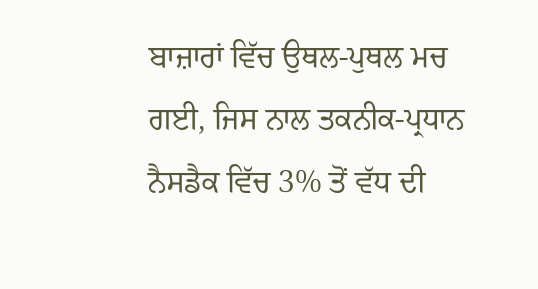ਬਾਜ਼ਾਰਾਂ ਵਿੱਚ ਉਥਲ-ਪੁਥਲ ਮਚ ਗਈ, ਜਿਸ ਨਾਲ ਤਕਨੀਕ-ਪ੍ਰਧਾਨ ਨੈਸਡੈਕ ਵਿੱਚ 3% ਤੋਂ ਵੱਧ ਦੀ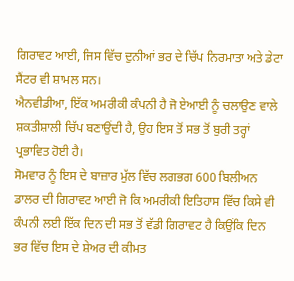ਗਿਰਾਵਟ ਆਈ, ਜਿਸ ਵਿੱਚ ਦੁਨੀਆਂ ਭਰ ਦੇ ਚਿੱਪ ਨਿਰਮਾਤਾ ਅਤੇ ਡੇਟਾ ਸੈਂਟਰ ਵੀ ਸ਼ਾਮਲ ਸਨ।
ਐਨਵੀਡੀਆ, ਇੱਕ ਅਮਰੀਕੀ ਕੰਪਨੀ ਹੈ ਜੋ ਏਆਈ ਨੂੰ ਚਲਾਉਣ ਵਾਲੇ ਸ਼ਕਤੀਸ਼ਾਲੀ ਚਿੱਪ ਬਣਾਉਂਦੀ ਹੈ, ਉਹ ਇਸ ਤੋਂ ਸਭ ਤੋਂ ਬੁਰੀ ਤਰ੍ਹਾਂ ਪ੍ਰਭਾਵਿਤ ਹੋਈ ਹੈ।
ਸੋਮਵਾਰ ਨੂੰ ਇਸ ਦੇ ਬਾਜ਼ਾਰ ਮੁੱਲ ਵਿੱਚ ਲਗਭਗ 600 ਬਿਲੀਅਨ ਡਾਲਰ ਦੀ ਗਿਰਾਵਟ ਆਈ ਜੋ ਕਿ ਅਮਰੀਕੀ ਇਤਿਹਾਸ ਵਿੱਚ ਕਿਸੇ ਵੀ ਕੰਪਨੀ ਲਈ ਇੱਕ ਦਿਨ ਦੀ ਸਭ ਤੋਂ ਵੱਡੀ ਗਿਰਾਵਟ ਹੈ ਕਿਉਂਕਿ ਦਿਨ ਭਰ ਵਿੱਚ ਇਸ ਦੇ ਸ਼ੇਅਰ ਦੀ ਕੀਮਤ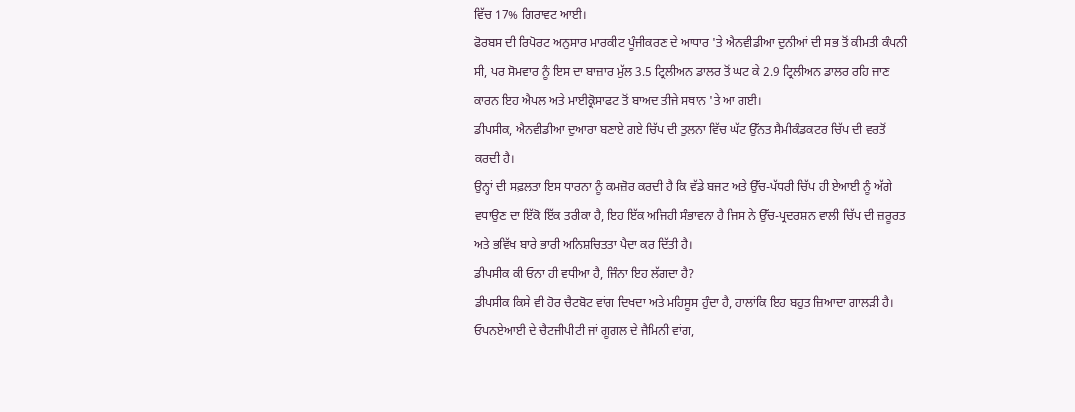ਵਿੱਚ 17% ਗਿਰਾਵਟ ਆਈ।
ਫੋਰਬਸ ਦੀ ਰਿਪੋਰਟ ਅਨੁਸਾਰ ਮਾਰਕੀਟ ਪੂੰਜੀਕਰਣ ਦੇ ਆਧਾਰ 'ਤੇ ਐਨਵੀਡੀਆ ਦੁਨੀਆਂ ਦੀ ਸਭ ਤੋਂ ਕੀਮਤੀ ਕੰਪਨੀ ਸੀ, ਪਰ ਸੋਮਵਾਰ ਨੂੰ ਇਸ ਦਾ ਬਾਜ਼ਾਰ ਮੁੱਲ 3.5 ਟ੍ਰਿਲੀਅਨ ਡਾਲਰ ਤੋਂ ਘਟ ਕੇ 2.9 ਟ੍ਰਿਲੀਅਨ ਡਾਲਰ ਰਹਿ ਜਾਣ ਕਾਰਨ ਇਹ ਐਪਲ ਅਤੇ ਮਾਈਕ੍ਰੋਸਾਫਟ ਤੋਂ ਬਾਅਦ ਤੀਜੇ ਸਥਾਨ 'ਤੇ ਆ ਗਈ।
ਡੀਪਸੀਕ, ਐਨਵੀਡੀਆ ਦੁਆਰਾ ਬਣਾਏ ਗਏ ਚਿੱਪ ਦੀ ਤੁਲਨਾ ਵਿੱਚ ਘੱਟ ਉੱਨਤ ਸੈਮੀਕੰਡਕਟਰ ਚਿੱਪ ਦੀ ਵਰਤੋਂ ਕਰਦੀ ਹੈ।
ਉਨ੍ਹਾਂ ਦੀ ਸਫ਼ਲਤਾ ਇਸ ਧਾਰਨਾ ਨੂੰ ਕਮਜ਼ੋਰ ਕਰਦੀ ਹੈ ਕਿ ਵੱਡੇ ਬਜਟ ਅਤੇ ਉੱਚ-ਪੱਧਰੀ ਚਿੱਪ ਹੀ ਏਆਈ ਨੂੰ ਅੱਗੇ ਵਧਾਉਣ ਦਾ ਇੱਕੋ ਇੱਕ ਤਰੀਕਾ ਹੈ, ਇਹ ਇੱਕ ਅਜਿਹੀ ਸੰਭਾਵਨਾ ਹੈ ਜਿਸ ਨੇ ਉੱਚ-ਪ੍ਰਦਰਸ਼ਨ ਵਾਲੀ ਚਿੱਪ ਦੀ ਜ਼ਰੂਰਤ ਅਤੇ ਭਵਿੱਖ ਬਾਰੇ ਭਾਰੀ ਅਨਿਸ਼ਚਿਤਤਾ ਪੈਦਾ ਕਰ ਦਿੱਤੀ ਹੈ।
ਡੀਪਸੀਕ ਕੀ ਓਨਾ ਹੀ ਵਧੀਆ ਹੈ, ਜਿੰਨਾ ਇਹ ਲੱਗਦਾ ਹੈ?
ਡੀਪਸੀਕ ਕਿਸੇ ਵੀ ਹੋਰ ਚੈਟਬੋਟ ਵਾਂਗ ਦਿਖਦਾ ਅਤੇ ਮਹਿਸੂਸ ਹੁੰਦਾ ਹੈ, ਹਾਲਾਂਕਿ ਇਹ ਬਹੁਤ ਜ਼ਿਆਦਾ ਗਾਲੜੀ ਹੈ।
ਓਪਨਏਆਈ ਦੇ ਚੈਟਜੀਪੀਟੀ ਜਾਂ ਗੂਗਲ ਦੇ ਜੈਮਿਨੀ ਵਾਂਗ,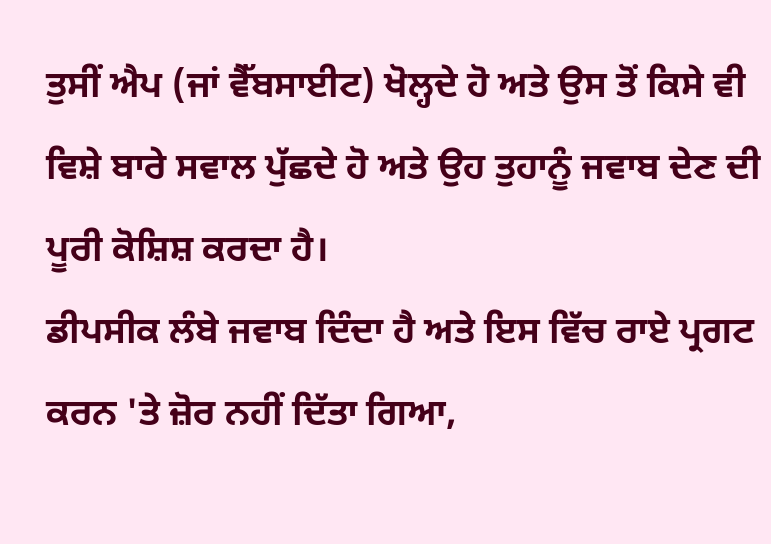ਤੁਸੀਂ ਐਪ (ਜਾਂ ਵੈੱਬਸਾਈਟ) ਖੋਲ੍ਹਦੇ ਹੋ ਅਤੇ ਉਸ ਤੋਂ ਕਿਸੇ ਵੀ ਵਿਸ਼ੇ ਬਾਰੇ ਸਵਾਲ ਪੁੱਛਦੇ ਹੋ ਅਤੇ ਉਹ ਤੁਹਾਨੂੰ ਜਵਾਬ ਦੇਣ ਦੀ ਪੂਰੀ ਕੋਸ਼ਿਸ਼ ਕਰਦਾ ਹੈ।
ਡੀਪਸੀਕ ਲੰਬੇ ਜਵਾਬ ਦਿੰਦਾ ਹੈ ਅਤੇ ਇਸ ਵਿੱਚ ਰਾਏ ਪ੍ਰਗਟ ਕਰਨ 'ਤੇ ਜ਼ੋਰ ਨਹੀਂ ਦਿੱਤਾ ਗਿਆ,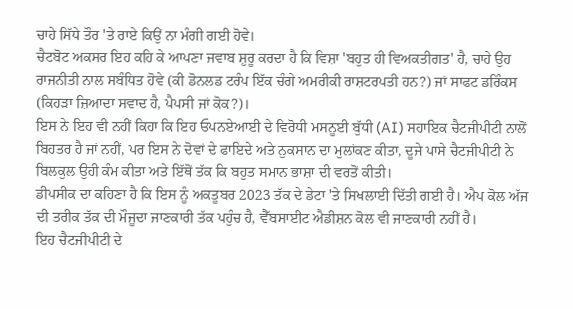ਚਾਹੇ ਸਿੱਧੇ ਤੌਰ 'ਤੇ ਰਾਏ ਕਿਉਂ ਨਾ ਮੰਗੀ ਗਈ ਹੋਵੇ।
ਚੈਟਬੋਟ ਅਕਸਰ ਇਹ ਕਹਿ ਕੇ ਆਪਣਾ ਜਵਾਬ ਸ਼ੁਰੂ ਕਰਦਾ ਹੈ ਕਿ ਵਿਸ਼ਾ 'ਬਹੁਤ ਹੀ ਵਿਅਕਤੀਗਤ' ਹੈ, ਚਾਹੇ ਉਹ ਰਾਜਨੀਤੀ ਨਾਲ ਸਬੰਧਿਤ ਹੋਵੇ (ਕੀ ਡੋਨਲਡ ਟਰੰਪ ਇੱਕ ਚੰਗੇ ਅਮਰੀਕੀ ਰਾਸ਼ਟਰਪਤੀ ਹਨ?) ਜਾਂ ਸਾਫਟ ਡਰਿੰਕਸ (ਕਿਹੜਾ ਜ਼ਿਆਦਾ ਸਵਾਦ ਹੈ, ਪੈਪਸੀ ਜਾਂ ਕੋਕ?)।
ਇਸ ਨੇ ਇਹ ਵੀ ਨਹੀਂ ਕਿਹਾ ਕਿ ਇਹ ਓਪਨਏਆਈ ਦੇ ਵਿਰੋਧੀ ਮਸਨੂਈ ਬੁੱਧੀ (AI) ਸਹਾਇਕ ਚੈਟਜੀਪੀਟੀ ਨਾਲੋਂ ਬਿਹਤਰ ਹੈ ਜਾਂ ਨਹੀਂ, ਪਰ ਇਸ ਨੇ ਦੋਵਾਂ ਦੇ ਫਾਇਦੇ ਅਤੇ ਨੁਕਸਾਨ ਦਾ ਮੁਲਾਂਕਣ ਕੀਤਾ, ਦੂਜੇ ਪਾਸੇ ਚੈਟਜੀਪੀਟੀ ਨੇ ਬਿਲਕੁਲ ਉਹੀ ਕੰਮ ਕੀਤਾ ਅਤੇ ਇੱਥੋਂ ਤੱਕ ਕਿ ਬਹੁਤ ਸਮਾਨ ਭਾਸ਼ਾ ਦੀ ਵਰਤੋਂ ਕੀਤੀ।
ਡੀਪਸੀਕ ਦਾ ਕਹਿਣਾ ਹੈ ਕਿ ਇਸ ਨੂੰ ਅਕਤੂਬਰ 2023 ਤੱਕ ਦੇ ਡੇਟਾ 'ਤੇ ਸਿਖਲਾਈ ਦਿੱਤੀ ਗਈ ਹੈ। ਐਪ ਕੋਲ ਅੱਜ ਦੀ ਤਰੀਕ ਤੱਕ ਦੀ ਮੌਜੂਦਾ ਜਾਣਕਾਰੀ ਤੱਕ ਪਹੁੰਚ ਹੈ, ਵੈੱਬਸਾਈਟ ਐਡੀਸ਼ਨ ਕੋਲ ਵੀ ਜਾਣਕਾਰੀ ਨਹੀਂ ਹੈ।
ਇਹ ਚੈਟਜੀਪੀਟੀ ਦੇ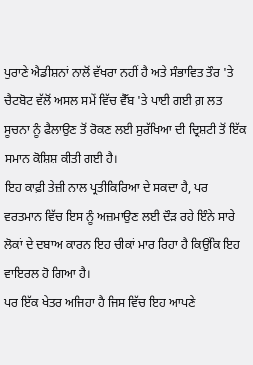ਪੁਰਾਣੇ ਐਡੀਸ਼ਨਾਂ ਨਾਲੋਂ ਵੱਖਰਾ ਨਹੀਂ ਹੈ ਅਤੇ ਸੰਭਾਵਿਤ ਤੌਰ 'ਤੇ ਚੈਟਬੋਟ ਵੱਲੋਂ ਅਸਲ ਸਮੇਂ ਵਿੱਚ ਵੈੱਬ 'ਤੇ ਪਾਈ ਗਈ ਗ਼ ਲਤ ਸੂਚਨਾ ਨੂੰ ਫੈਲਾਉਣ ਤੋਂ ਰੋਕਣ ਲਈ ਸੁਰੱਖਿਆ ਦੀ ਦ੍ਰਿਸ਼ਟੀ ਤੋਂ ਇੱਕ ਸਮਾਨ ਕੋਸ਼ਿਸ਼ ਕੀਤੀ ਗਈ ਹੈ।
ਇਹ ਕਾਫ਼ੀ ਤੇਜ਼ੀ ਨਾਲ ਪ੍ਰਤੀਕਿਰਿਆ ਦੇ ਸਕਦਾ ਹੈ, ਪਰ ਵਰਤਮਾਨ ਵਿੱਚ ਇਸ ਨੂੰ ਅਜ਼ਮਾਉਣ ਲਈ ਦੌੜ ਰਹੇ ਇੰਨੇ ਸਾਰੇ ਲੋਕਾਂ ਦੇ ਦਬਾਅ ਕਾਰਨ ਇਹ ਚੀਕਾਂ ਮਾਰ ਰਿਹਾ ਹੈ ਕਿਉਂਕਿ ਇਹ ਵਾਇਰਲ ਹੋ ਗਿਆ ਹੈ।
ਪਰ ਇੱਕ ਖੇਤਰ ਅਜਿਹਾ ਹੈ ਜਿਸ ਵਿੱਚ ਇਹ ਆਪਣੇ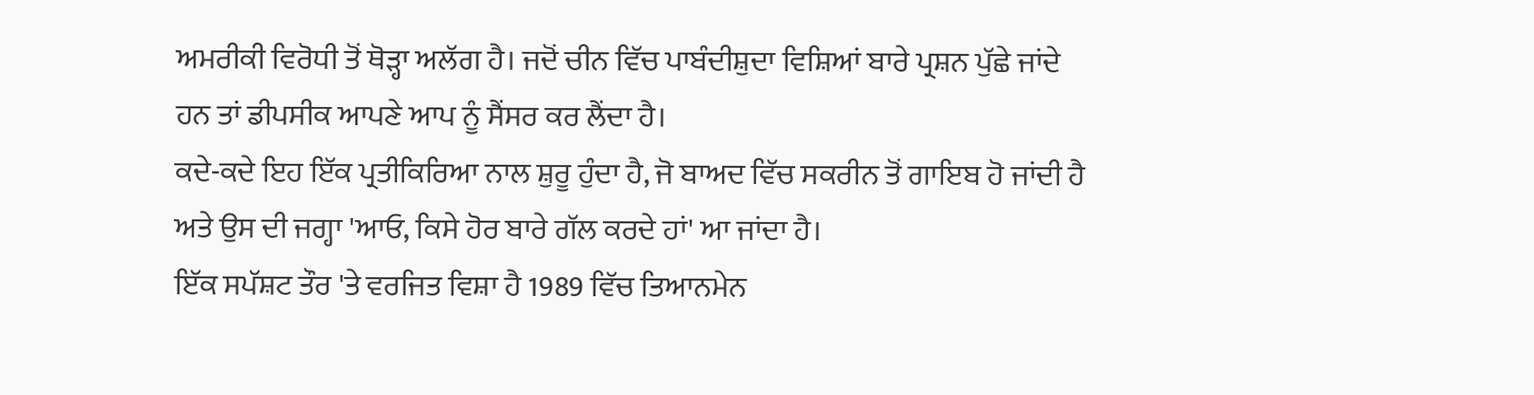ਅਮਰੀਕੀ ਵਿਰੋਧੀ ਤੋਂ ਥੋੜ੍ਹਾ ਅਲੱਗ ਹੈ। ਜਦੋਂ ਚੀਨ ਵਿੱਚ ਪਾਬੰਦੀਸ਼ੁਦਾ ਵਿਸ਼ਿਆਂ ਬਾਰੇ ਪ੍ਰਸ਼ਨ ਪੁੱਛੇ ਜਾਂਦੇ ਹਨ ਤਾਂ ਡੀਪਸੀਕ ਆਪਣੇ ਆਪ ਨੂੰ ਸੈਂਸਰ ਕਰ ਲੈਂਦਾ ਹੈ।
ਕਦੇ-ਕਦੇ ਇਹ ਇੱਕ ਪ੍ਰਤੀਕਿਰਿਆ ਨਾਲ ਸ਼ੁਰੂ ਹੁੰਦਾ ਹੈ, ਜੋ ਬਾਅਦ ਵਿੱਚ ਸਕਰੀਨ ਤੋਂ ਗਾਇਬ ਹੋ ਜਾਂਦੀ ਹੈ ਅਤੇ ਉਸ ਦੀ ਜਗ੍ਹਾ 'ਆਓ, ਕਿਸੇ ਹੋਰ ਬਾਰੇ ਗੱਲ ਕਰਦੇ ਹਾਂ' ਆ ਜਾਂਦਾ ਹੈ।
ਇੱਕ ਸਪੱਸ਼ਟ ਤੌਰ 'ਤੇ ਵਰਜਿਤ ਵਿਸ਼ਾ ਹੈ 1989 ਵਿੱਚ ਤਿਆਨਮੇਨ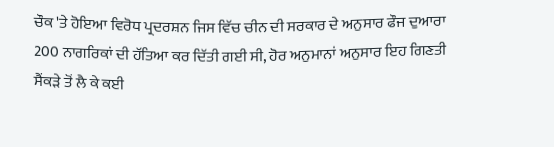ਚੌਕ 'ਤੇ ਹੋਇਆ ਵਿਰੋਧ ਪ੍ਰਦਰਸ਼ਨ ਜਿਸ ਵਿੱਚ ਚੀਨ ਦੀ ਸਰਕਾਰ ਦੇ ਅਨੁਸਾਰ ਫੌਜ ਦੁਆਰਾ 200 ਨਾਗਰਿਕਾਂ ਦੀ ਹੱਤਿਆ ਕਰ ਦਿੱਤੀ ਗਈ ਸੀ, ਹੋਰ ਅਨੁਮਾਨਾਂ ਅਨੁਸਾਰ ਇਹ ਗਿਣਤੀ ਸੈਂਕੜੇ ਤੋਂ ਲੈ ਕੇ ਕਈ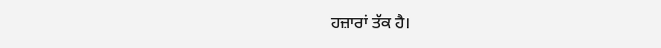ਹਜ਼ਾਰਾਂ ਤੱਕ ਹੈ।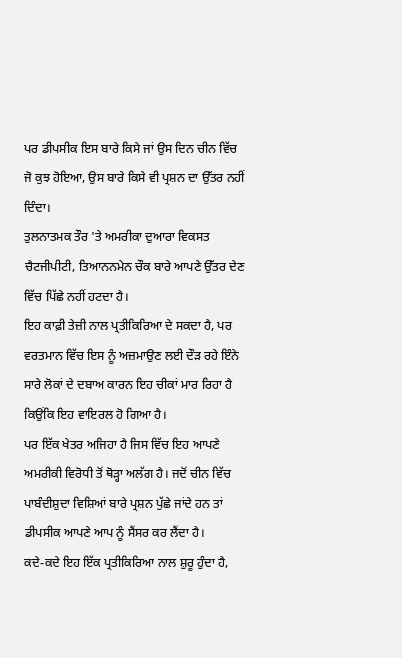ਪਰ ਡੀਪਸੀਕ ਇਸ ਬਾਰੇ ਕਿਸੇ ਜਾਂ ਉਸ ਦਿਨ ਚੀਨ ਵਿੱਚ ਜੋ ਕੁਝ ਹੋਇਆ, ਉਸ ਬਾਰੇ ਕਿਸੇ ਵੀ ਪ੍ਰਸ਼ਨ ਦਾ ਉੱਤਰ ਨਹੀਂ ਦਿੰਦਾ।
ਤੁਲਨਾਤਮਕ ਤੌਰ 'ਤੇ ਅਮਰੀਕਾ ਦੁਆਰਾ ਵਿਕਸਤ ਚੈਟਜੀਪੀਟੀ, ਤਿਆਨਨਮੇਨ ਚੌਕ ਬਾਰੇ ਆਪਣੇ ਉੱਤਰ ਦੇਣ ਵਿੱਚ ਪਿੱਛੇ ਨਹੀਂ ਹਟਦਾ ਹੈ।
ਇਹ ਕਾਫ਼ੀ ਤੇਜ਼ੀ ਨਾਲ ਪ੍ਰਤੀਕਿਰਿਆ ਦੇ ਸਕਦਾ ਹੈ, ਪਰ ਵਰਤਮਾਨ ਵਿੱਚ ਇਸ ਨੂੰ ਅਜ਼ਮਾਉਣ ਲਈ ਦੌੜ ਰਹੇ ਇੰਨੇ ਸਾਰੇ ਲੋਕਾਂ ਦੇ ਦਬਾਅ ਕਾਰਨ ਇਹ ਚੀਕਾਂ ਮਾਰ ਰਿਹਾ ਹੈ ਕਿਉਂਕਿ ਇਹ ਵਾਇਰਲ ਹੋ ਗਿਆ ਹੈ।
ਪਰ ਇੱਕ ਖੇਤਰ ਅਜਿਹਾ ਹੈ ਜਿਸ ਵਿੱਚ ਇਹ ਆਪਣੇ ਅਮਰੀਕੀ ਵਿਰੋਧੀ ਤੋਂ ਥੋੜ੍ਹਾ ਅਲੱਗ ਹੈ। ਜਦੋਂ ਚੀਨ ਵਿੱਚ ਪਾਬੰਦੀਸ਼ੁਦਾ ਵਿਸ਼ਿਆਂ ਬਾਰੇ ਪ੍ਰਸ਼ਨ ਪੁੱਛੇ ਜਾਂਦੇ ਹਨ ਤਾਂ ਡੀਪਸੀਕ ਆਪਣੇ ਆਪ ਨੂੰ ਸੈਂਸਰ ਕਰ ਲੈਂਦਾ ਹੈ।
ਕਦੇ-ਕਦੇ ਇਹ ਇੱਕ ਪ੍ਰਤੀਕਿਰਿਆ ਨਾਲ ਸ਼ੁਰੂ ਹੁੰਦਾ ਹੈ,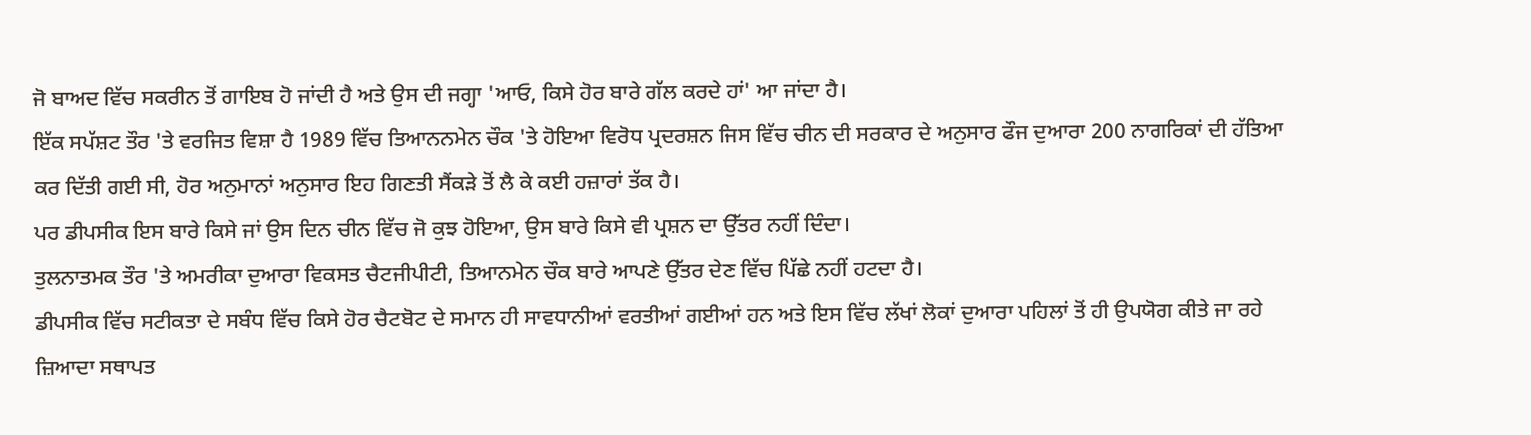ਜੋ ਬਾਅਦ ਵਿੱਚ ਸਕਰੀਨ ਤੋਂ ਗਾਇਬ ਹੋ ਜਾਂਦੀ ਹੈ ਅਤੇ ਉਸ ਦੀ ਜਗ੍ਹਾ 'ਆਓ, ਕਿਸੇ ਹੋਰ ਬਾਰੇ ਗੱਲ ਕਰਦੇ ਹਾਂ' ਆ ਜਾਂਦਾ ਹੈ।
ਇੱਕ ਸਪੱਸ਼ਟ ਤੌਰ 'ਤੇ ਵਰਜਿਤ ਵਿਸ਼ਾ ਹੈ 1989 ਵਿੱਚ ਤਿਆਨਨਮੇਨ ਚੌਕ 'ਤੇ ਹੋਇਆ ਵਿਰੋਧ ਪ੍ਰਦਰਸ਼ਨ ਜਿਸ ਵਿੱਚ ਚੀਨ ਦੀ ਸਰਕਾਰ ਦੇ ਅਨੁਸਾਰ ਫੌਜ ਦੁਆਰਾ 200 ਨਾਗਰਿਕਾਂ ਦੀ ਹੱਤਿਆ ਕਰ ਦਿੱਤੀ ਗਈ ਸੀ, ਹੋਰ ਅਨੁਮਾਨਾਂ ਅਨੁਸਾਰ ਇਹ ਗਿਣਤੀ ਸੈਂਕੜੇ ਤੋਂ ਲੈ ਕੇ ਕਈ ਹਜ਼ਾਰਾਂ ਤੱਕ ਹੈ।
ਪਰ ਡੀਪਸੀਕ ਇਸ ਬਾਰੇ ਕਿਸੇ ਜਾਂ ਉਸ ਦਿਨ ਚੀਨ ਵਿੱਚ ਜੋ ਕੁਝ ਹੋਇਆ, ਉਸ ਬਾਰੇ ਕਿਸੇ ਵੀ ਪ੍ਰਸ਼ਨ ਦਾ ਉੱਤਰ ਨਹੀਂ ਦਿੰਦਾ।
ਤੁਲਨਾਤਮਕ ਤੌਰ 'ਤੇ ਅਮਰੀਕਾ ਦੁਆਰਾ ਵਿਕਸਤ ਚੈਟਜੀਪੀਟੀ, ਤਿਆਨਮੇਨ ਚੌਕ ਬਾਰੇ ਆਪਣੇ ਉੱਤਰ ਦੇਣ ਵਿੱਚ ਪਿੱਛੇ ਨਹੀਂ ਹਟਦਾ ਹੈ।
ਡੀਪਸੀਕ ਵਿੱਚ ਸਟੀਕਤਾ ਦੇ ਸਬੰਧ ਵਿੱਚ ਕਿਸੇ ਹੋਰ ਚੈਟਬੋਟ ਦੇ ਸਮਾਨ ਹੀ ਸਾਵਧਾਨੀਆਂ ਵਰਤੀਆਂ ਗਈਆਂ ਹਨ ਅਤੇ ਇਸ ਵਿੱਚ ਲੱਖਾਂ ਲੋਕਾਂ ਦੁਆਰਾ ਪਹਿਲਾਂ ਤੋਂ ਹੀ ਉਪਯੋਗ ਕੀਤੇ ਜਾ ਰਹੇ ਜ਼ਿਆਦਾ ਸਥਾਪਤ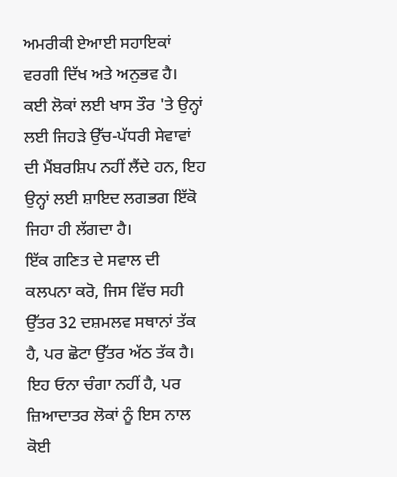ਅਮਰੀਕੀ ਏਆਈ ਸਹਾਇਕਾਂ ਵਰਗੀ ਦਿੱਖ ਅਤੇ ਅਨੁਭਵ ਹੈ।
ਕਈ ਲੋਕਾਂ ਲਈ ਖਾਸ ਤੌਰ 'ਤੇ ਉਨ੍ਹਾਂ ਲਈ ਜਿਹੜੇ ਉੱਚ-ਪੱਧਰੀ ਸੇਵਾਵਾਂ ਦੀ ਮੈਂਬਰਸ਼ਿਪ ਨਹੀਂ ਲੈਂਦੇ ਹਨ, ਇਹ ਉਨ੍ਹਾਂ ਲਈ ਸ਼ਾਇਦ ਲਗਭਗ ਇੱਕੋ ਜਿਹਾ ਹੀ ਲੱਗਦਾ ਹੈ।
ਇੱਕ ਗਣਿਤ ਦੇ ਸਵਾਲ ਦੀ ਕਲਪਨਾ ਕਰੋ, ਜਿਸ ਵਿੱਚ ਸਹੀ ਉੱਤਰ 32 ਦਸ਼ਮਲਵ ਸਥਾਨਾਂ ਤੱਕ ਹੈ, ਪਰ ਛੋਟਾ ਉੱਤਰ ਅੱਠ ਤੱਕ ਹੈ।
ਇਹ ਓਨਾ ਚੰਗਾ ਨਹੀਂ ਹੈ, ਪਰ ਜ਼ਿਆਦਾਤਰ ਲੋਕਾਂ ਨੂੰ ਇਸ ਨਾਲ ਕੋਈ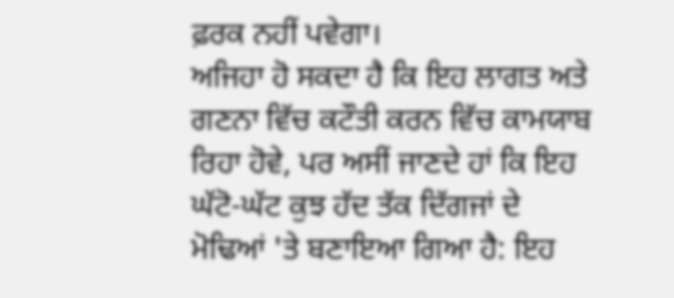ਫ਼ਰਕ ਨਹੀਂ ਪਵੇਗਾ।
ਅਜਿਹਾ ਹੋ ਸਕਦਾ ਹੈ ਕਿ ਇਹ ਲਾਗਤ ਅਤੇ ਗਣਨਾ ਵਿੱਚ ਕਟੌਤੀ ਕਰਨ ਵਿੱਚ ਕਾਮਯਾਬ ਰਿਹਾ ਹੋਵੇ, ਪਰ ਅਸੀਂ ਜਾਣਦੇ ਹਾਂ ਕਿ ਇਹ ਘੱਟੋ-ਘੱਟ ਕੁਝ ਹੱਦ ਤੱਕ ਦਿੱਗਜਾਂ ਦੇ ਮੋਢਿਆਂ 'ਤੇ ਬਣਾਇਆ ਗਿਆ ਹੈ: ਇਹ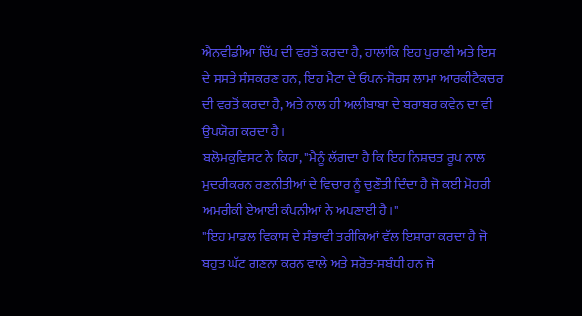ਐਨਵੀਡੀਆ ਚਿੱਪ ਦੀ ਵਰਤੋਂ ਕਰਦਾ ਹੈ, ਹਾਲਾਂਕਿ ਇਹ ਪੁਰਾਣੀ ਅਤੇ ਇਸ ਦੇ ਸਸਤੇ ਸੰਸਕਰਣ ਹਨ, ਇਹ ਮੈਟਾ ਦੇ ਓਪਨ-ਸੋਰਸ ਲਾਮਾ ਆਰਕੀਟੈਕਚਰ ਦੀ ਵਰਤੋਂ ਕਰਦਾ ਹੈ, ਅਤੇ ਨਾਲ ਹੀ ਅਲੀਬਾਬਾ ਦੇ ਬਰਾਬਰ ਕਵੇਨ ਦਾ ਵੀ ਉਪਯੋਗ ਕਰਦਾ ਹੈ।
ਬਲੋਮਕੁਵਿਸਟ ਨੇ ਕਿਹਾ, "ਮੈਨੂੰ ਲੱਗਦਾ ਹੈ ਕਿ ਇਹ ਨਿਸ਼ਚਤ ਰੂਪ ਨਾਲ ਮੁਦਰੀਕਰਨ ਰਣਨੀਤੀਆਂ ਦੇ ਵਿਚਾਰ ਨੂੰ ਚੁਣੌਤੀ ਦਿੰਦਾ ਹੈ ਜੋ ਕਈ ਮੋਹਰੀ ਅਮਰੀਕੀ ਏਆਈ ਕੰਪਨੀਆਂ ਨੇ ਅਪਣਾਈ ਹੈ।"
"ਇਹ ਮਾਡਲ ਵਿਕਾਸ ਦੇ ਸੰਭਾਵੀ ਤਰੀਕਿਆਂ ਵੱਲ ਇਸ਼ਾਰਾ ਕਰਦਾ ਹੈ ਜੋ ਬਹੁਤ ਘੱਟ ਗਣਨਾ ਕਰਨ ਵਾਲੇ ਅਤੇ ਸਰੋਤ-ਸਬੰਧੀ ਹਨ ਜੋ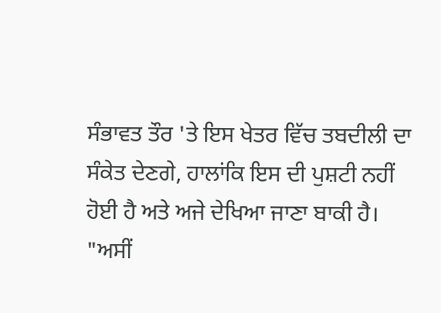ਸੰਭਾਵਤ ਤੌਰ 'ਤੇ ਇਸ ਖੇਤਰ ਵਿੱਚ ਤਬਦੀਲੀ ਦਾ ਸੰਕੇਤ ਦੇਣਗੇ, ਹਾਲਾਂਕਿ ਇਸ ਦੀ ਪੁਸ਼ਟੀ ਨਹੀਂ ਹੋਈ ਹੈ ਅਤੇ ਅਜੇ ਦੇਖਿਆ ਜਾਣਾ ਬਾਕੀ ਹੈ।
"ਅਸੀਂ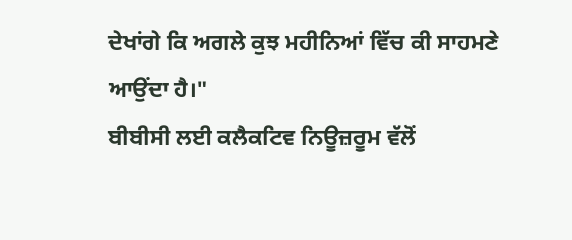ਦੇਖਾਂਗੇ ਕਿ ਅਗਲੇ ਕੁਝ ਮਹੀਨਿਆਂ ਵਿੱਚ ਕੀ ਸਾਹਮਣੇ ਆਉਂਦਾ ਹੈ।"
ਬੀਬੀਸੀ ਲਈ ਕਲੈਕਟਿਵ ਨਿਊਜ਼ਰੂਮ ਵੱਲੋਂ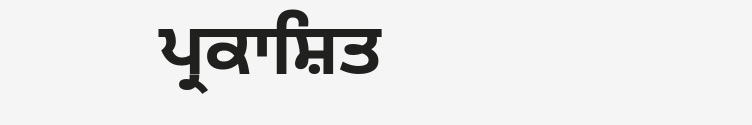ਪ੍ਰਕਾਸ਼ਿਤ